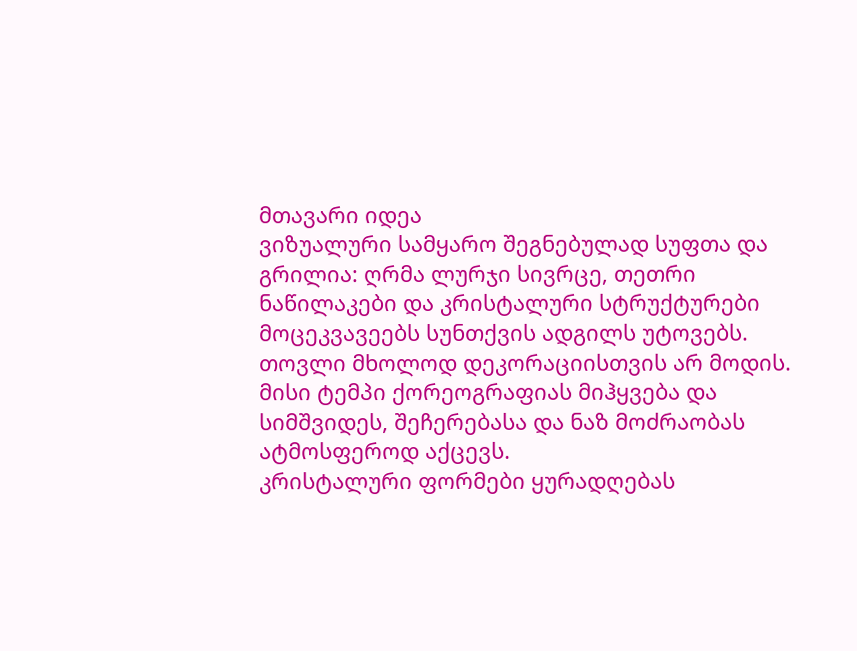მთავარი იდეა
ვიზუალური სამყარო შეგნებულად სუფთა და გრილია: ღრმა ლურჯი სივრცე, თეთრი ნაწილაკები და კრისტალური სტრუქტურები მოცეკვავეებს სუნთქვის ადგილს უტოვებს.
თოვლი მხოლოდ დეკორაციისთვის არ მოდის. მისი ტემპი ქორეოგრაფიას მიჰყვება და სიმშვიდეს, შეჩერებასა და ნაზ მოძრაობას ატმოსფეროდ აქცევს.
კრისტალური ფორმები ყურადღებას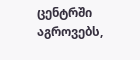ცენტრში აგროვებს,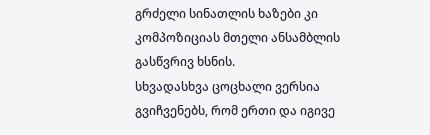გრძელი სინათლის ხაზები კი კომპოზიციას მთელი ანსამბლის გასწვრივ ხსნის.
სხვადასხვა ცოცხალი ვერსია გვიჩვენებს, რომ ერთი და იგივე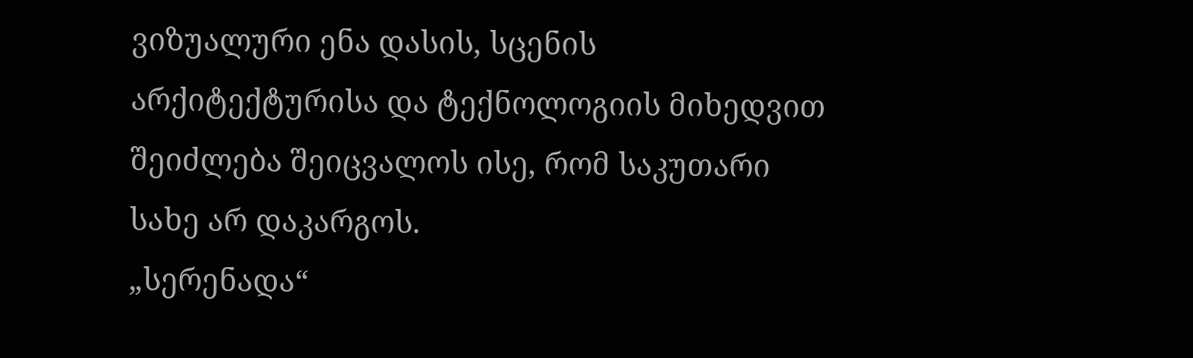ვიზუალური ენა დასის, სცენის არქიტექტურისა და ტექნოლოგიის მიხედვით შეიძლება შეიცვალოს ისე, რომ საკუთარი სახე არ დაკარგოს.
„სერენადა“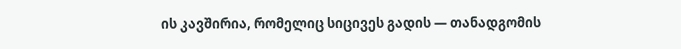ის კავშირია, რომელიც სიცივეს გადის — თანადგომის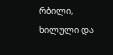რბილი, ხილული და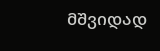მშვიდად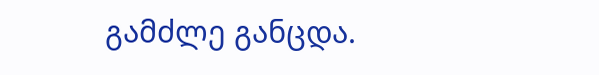გამძლე განცდა.